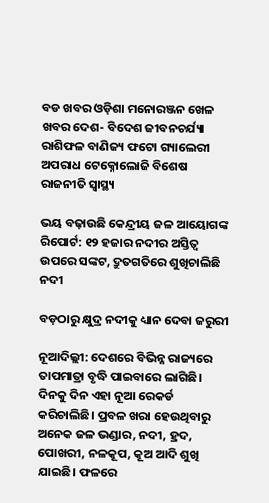ବଡ ଖବର ଓଡ଼ିଶା ମନୋରଞ୍ଜନ ଖେଳ ଖବର ଦେଶ- ବିଦେଶ ଜୀବନଚର୍ଯ୍ୟା ରାଶିଫଳ ବାଣିଜ୍ୟ ଫଟୋ ଗ୍ୟାଲେରୀ ଅପରାଧ ଟେକ୍ନୋଲୋଜି ବିଶେଷ ରାଜନୀତି ସ୍ଵାସ୍ଥ୍ୟ

ଭୟ ବଢ଼ାଉଛି କେନ୍ଦ୍ରୀୟ ଜଳ ଆୟୋଗଙ୍କ ରିପୋର୍ଟ: ୧୨ ହଜାର ନଦୀର ଅସ୍ତିତ୍ବ ଉପରେ ସଙ୍କଟ, ଦ୍ରୁତଗତିରେ ଶୁଖିଚାଲିଛି ନଦୀ

ବଡ଼ଠାରୁ କ୍ଷୁଦ୍ର ନଦୀକୁ ଧ୍ୟାନ ଦେବା ଜରୁରୀ

ନୂଆଦିଲ୍ଲୀ: ଦେଶରେ ବିଭିନ୍ନ ରାଜ୍ୟରେ ତାପମାତ୍ରା ବୃଦ୍ଧି ପାଇବାରେ ଲାଗିଛି। ଦିନକୁ ଦିନ ଏହା ନୂଆ ରେକର୍ଡ କରିଚାଲିଛି। ପ୍ରବଳ ଖରା ହେଉଥିବାରୁ ଅନେକ ଜଳ ଭଣ୍ଡାର, ନଦୀ, ହ୍ରଦ, ପୋଖରୀ, ନଳକୂପ, କୂଅ ଆଦି ଶୁଖି ଯାଇଛି। ଫଳରେ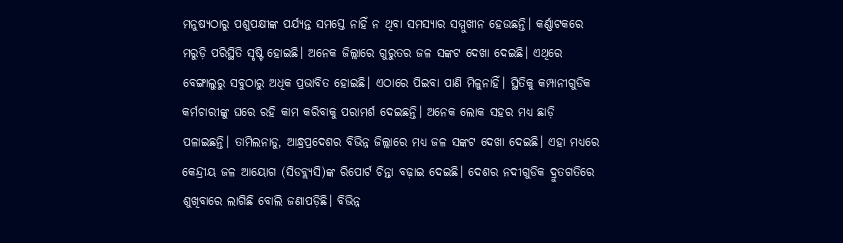ମନୁଷ୍ୟଠାରୁ ପଶୁପକ୍ଷୀଙ୍କ ପର୍ଯ୍ୟନ୍ତ ସମସ୍ତେ ନାହିଁ ନ ଥିବା ସମସ୍ୟାର ସମ୍ମୁଖୀନ ହେଉଛନ୍ତି। କର୍ଣ୍ଣାଟକରେ ମରୁଡ଼ି ପରିସ୍ଥିତି ସୃଷ୍ଟି ହୋଇଛି। ଅନେକ ଜିଲ୍ଲାରେ ଗୁରୁତର ଜଳ ସଙ୍କଟ ଦେଖା ଦେଇଛି। ଏଥିରେ ବେଙ୍ଗାଲୁରୁ ସବୁଠାରୁ ଅଧିକ ପ୍ରଭାବିତ ହୋଇଛି। ଏଠାରେ ପିଇବା ପାଣି ମିଳୁନାହିଁ। ସ୍ଥିତିକୁ କମ୍ପାନୀଗୁଡିକ କର୍ମଚାରୀଙ୍କୁ ଘରେ ରହି କାମ କରିବାକୁ ପରାମର୍ଶ ଦେଇଛନ୍ତି। ଅନେକ ଲୋକ ସହର ମଧ୍ୟ ଛାଡ଼ି ପଳାଇଛନ୍ତି। ତାମିଲନାଡୁ, ଆନ୍ଧ୍ରପ୍ରଦେଶର ବିଭିନ୍ନ ଜିଲ୍ଲାରେ ମଧ୍ୟ ଜଳ ସଙ୍କଟ ଦେଖା ଦେଇଛି। ଏହା ମଧ୍ୟରେ କେନ୍ଦ୍ରୀୟ ଜଳ ଆୟୋଗ (ସିଡବ୍ଲ୍ୟସି)ଙ୍କ ରିପୋର୍ଟ ଚିନ୍ତା ବଢ଼ାଇ ଦେଇଛି। ଦେଶର ନଦୀଗୁଡିକ ଦ୍ରୁତଗତିରେ ଶୁଖିବାରେ ଲାଗିଛି ବୋଲି ଜଣାପଡ଼ିଛି। ବିଭିନ୍ନ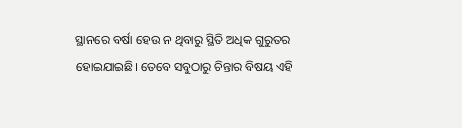ସ୍ଥାନରେ ବର୍ଷା ହେଉ ନ ଥିବାରୁ ସ୍ଥିତି ଅଧିକ ଗୁରୁତର ହୋଇଯାଇଛି। ତେବେ ସବୁଠାରୁ ଚିନ୍ତାର ବିଷୟ ଏହି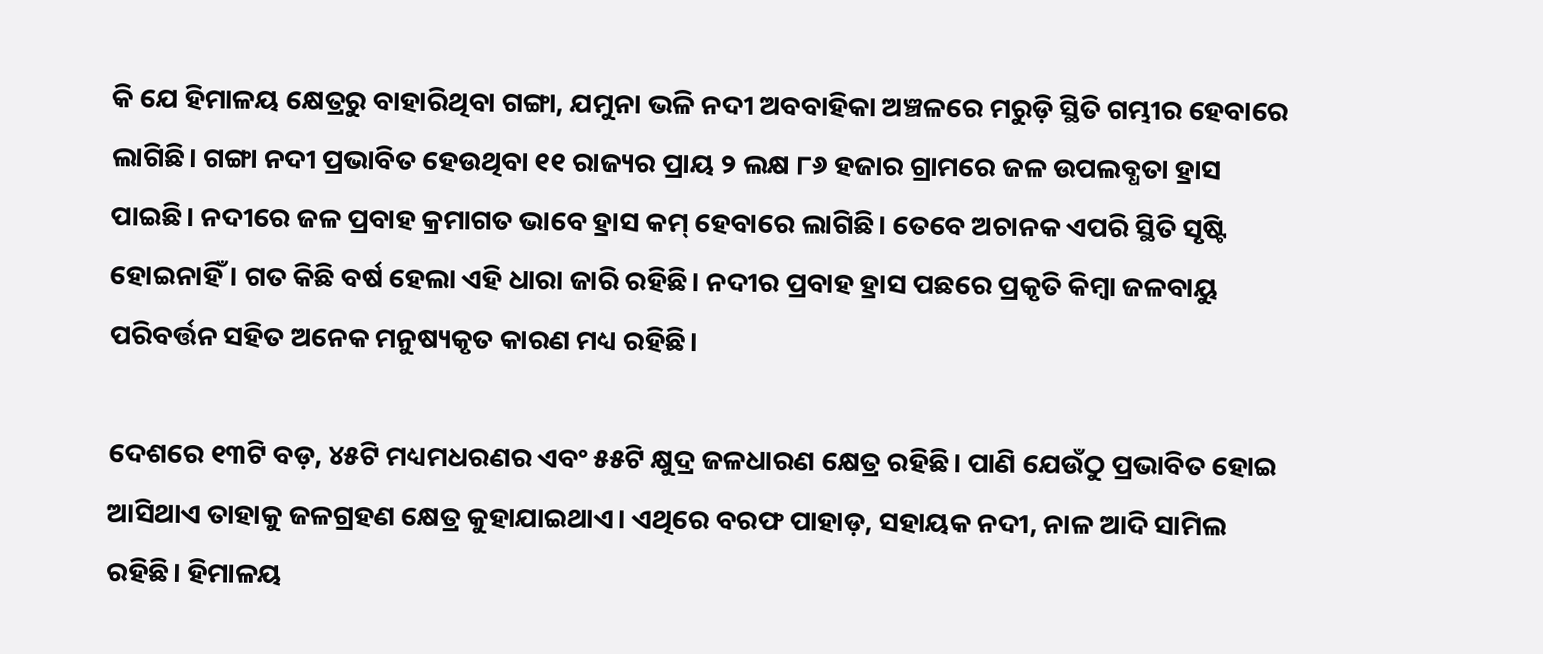କି ଯେ ହିମାଳୟ କ୍ଷେତ୍ରରୁ ବାହାରିଥିବା ଗଙ୍ଗା, ଯମୁନା ଭଳି ନଦୀ ଅବବାହିକା ଅଞ୍ଚଳରେ ମରୁଡ଼ି ସ୍ଥିତି ଗମ୍ଭୀର ହେବାରେ ଲାଗିଛି। ଗଙ୍ଗା ନଦୀ ପ୍ରଭାବିତ ହେଉଥିବା ୧୧ ରାଜ୍ୟର ପ୍ରାୟ ୨ ଲକ୍ଷ ୮୬ ହଜାର ଗ୍ରାମରେ ଜଳ ଉପଲବ୍ଧତା ହ୍ରାସ ପାଇଛି। ନଦୀରେ ଜଳ ପ୍ରବାହ କ୍ରମାଗତ ଭାବେ ହ୍ରାସ କମ୍‌ ହେବାରେ ଲାଗିଛି। ତେବେ ଅଚାନକ ଏପରି ସ୍ଥିତି ସୃଷ୍ଟି ହୋଇନାହିଁ। ଗତ କିଛି ବର୍ଷ ହେଲା ଏହି ଧାରା ଜାରି ରହିଛି। ନଦୀର ପ୍ରବାହ ହ୍ରାସ ପଛରେ ପ୍ରକୃତି କିମ୍ବା ଜଳବାୟୁ ପରିବର୍ତ୍ତନ ସହିତ ଅନେକ ମନୁଷ୍ୟକୃତ କାରଣ ମଧ୍ୟ ରହିଛି।

ଦେଶରେ ୧୩ଟି ବଡ଼, ୪୫ଟି ମଧ୍ୟମଧରଣର ଏବଂ ୫୫ଟି କ୍ଷୁଦ୍ର ଜଳଧାରଣ କ୍ଷେତ୍ର ରହିଛି। ପାଣି ଯେଉଁଠୁ ପ୍ରଭାବିତ ହୋଇ ଆସିଥାଏ ତାହାକୁ ଜଳଗ୍ରହଣ କ୍ଷେତ୍ର କୁହାଯାଇଥାଏ। ଏଥିରେ ବରଫ ପାହାଡ଼, ସହାୟକ ନଦୀ, ନାଳ ଆଦି ସାମିଲ ରହିଛି। ହିମାଳୟ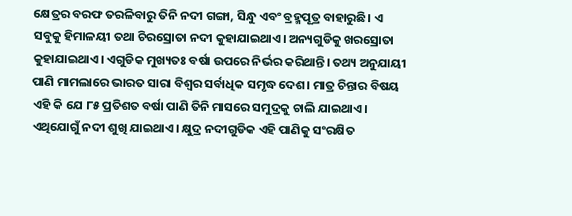କ୍ଷେତ୍ରର ବରଫ ତରଳିବାରୁ ତିନି ନଦୀ ଗଙ୍ଗା, ସିନ୍ଧୁ ଏବଂ ବ୍ରହ୍ମପୂତ୍ର ବାହାରୁଛି। ଏ ସବୁକୁ ହିମାଳୟୀ ତଥା ଚିରସ୍ରୋତା ନଦୀ କୁହାଯାଇଥାଏ। ଅନ୍ୟଗୁଡିକୁ ଖରସ୍ରୋତା କୁହାଯାଇଥାଏ। ଏଗୁଡିକ ମୁଖ୍ୟତଃ ବର୍ଷା ଉପରେ ନିର୍ଭର କରିଥାନ୍ତି। ତଥ୍ୟ ଅନୁଯାୟୀ ପାଣି ମାମଲାରେ ଭାରତ ସାରା ବିଶ୍ବର ସର୍ବାଧିକ ସମୃଦ୍ଧ ଦେଶ। ମାତ୍ର ଚିନ୍ତାର ବିଷୟ ଏହି କି ଯେ ୮୫ ପ୍ରତିଶତ ବର୍ଷା ପାଣି ତିନି ମାସରେ ସମୁଦ୍ରକୁ ଚାଲି ଯାଇଥାଏ। ଏଥିଯୋଗୁଁ ନଦୀ ଶୁଖି ଯାଇଥାଏ। କ୍ଷୁଦ୍ର ନଦୀଗୁଡିକ ଏହି ପାଣିକୁ ସଂରକ୍ଷିତ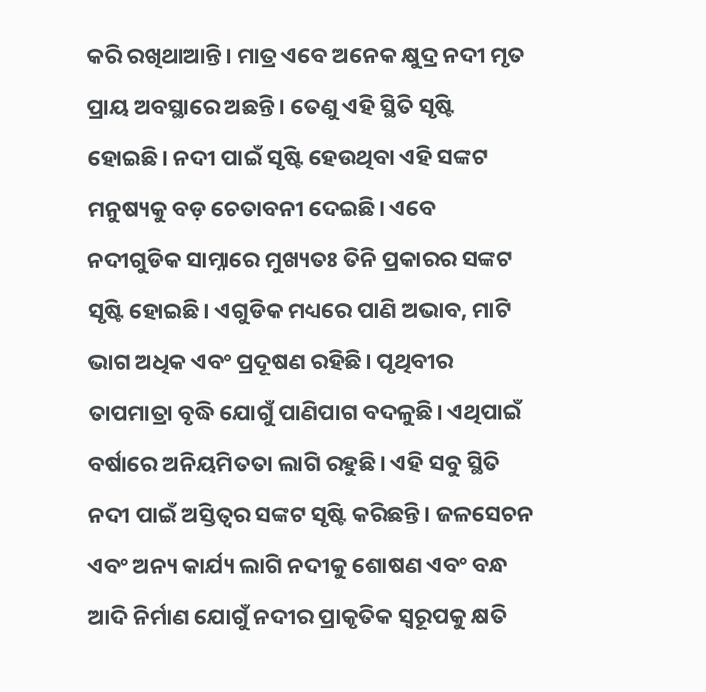କରି ରଖିଥାଆନ୍ତି। ମାତ୍ର ଏବେ ଅନେକ କ୍ଷୁଦ୍ର ନଦୀ ମୃତ ପ୍ରାୟ ଅବସ୍ଥାରେ ଅଛନ୍ତି। ତେଣୁ ଏହି ସ୍ଥିତି ସୃଷ୍ଟି ହୋଇଛି। ନଦୀ ପାଇଁ ସୃଷ୍ଟି ହେଉଥିବା ଏହି ସଙ୍କଟ ମନୁଷ୍ୟକୁ ବଡ଼ ଚେତାବନୀ ଦେଇଛି। ଏବେ ନଦୀଗୁଡିକ ସାମ୍ନାରେ ମୁଖ୍ୟତଃ ତିନି ପ୍ରକାରର ସଙ୍କଟ ସୃଷ୍ଟି ହୋଇଛି। ଏଗୁଡିକ ମଧ୍ୟରେ ପାଣି ଅଭାବ, ମାଟି ଭାଗ ଅଧିକ ଏବଂ ପ୍ରଦୂଷଣ ରହିଛି। ପୃଥିବୀର ତାପମାତ୍ରା ବୃଦ୍ଧି ଯୋଗୁଁ ପାଣିପାଗ ବଦଳୁଛି। ଏଥିପାଇଁ ବର୍ଷାରେ ଅନିୟମିତତା ଲାଗି ରହୁଛି। ଏହି ସବୁ ସ୍ଥିତି ନଦୀ ପାଇଁ ଅସ୍ତିତ୍ବର ସଙ୍କଟ ସୃଷ୍ଟି କରିଛନ୍ତି। ଜଳସେଚନ ଏବଂ ଅନ୍ୟ କାର୍ଯ୍ୟ ଲାଗି ନଦୀକୁ ଶୋଷଣ ଏବଂ ବନ୍ଧ ଆଦି ନିର୍ମାଣ ଯୋଗୁଁ ନଦୀର ପ୍ରାକୃତିକ ସ୍ବରୂପକୁ କ୍ଷତି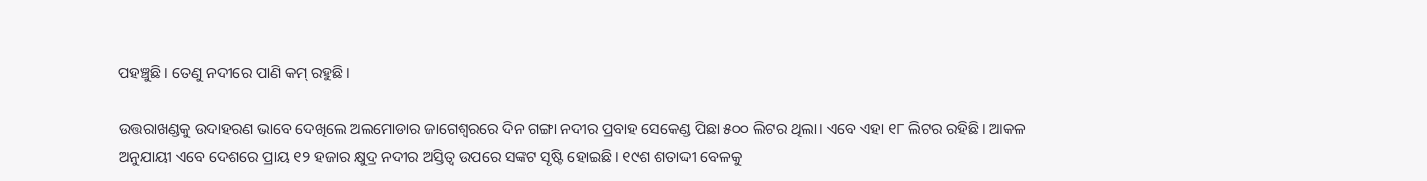ପହଞ୍ଚୁଛି। ତେଣୁ ନଦୀରେ ପାଣି କମ୍‌ ରହୁଛି।

ଉତ୍ତରାଖଣ୍ଡକୁ ଉଦାହରଣ ଭାବେ ଦେଖିଲେ ଅଲମୋଡାର ଜାଗେଶ୍ବରରେ ଦିନ ଗଙ୍ଗା ନଦୀର ପ୍ରବାହ ସେକେଣ୍ଡ ପିଛା ୫୦୦ ଲିଟର ଥିଲା। ଏବେ ଏହା ୧୮ ଲିଟର ରହିଛି। ଆକଳ ଅନୁଯାୟୀ ଏବେ ଦେଶରେ ପ୍ରାୟ ୧୨ ହଜାର କ୍ଷୁଦ୍ର ନଦୀର ଅସ୍ତିତ୍ବ ଉପରେ ସଙ୍କଟ ସୃଷ୍ଟି ହୋଇଛି। ୧୯ଶ ଶତାଦ୍ଦୀ ବେଳକୁ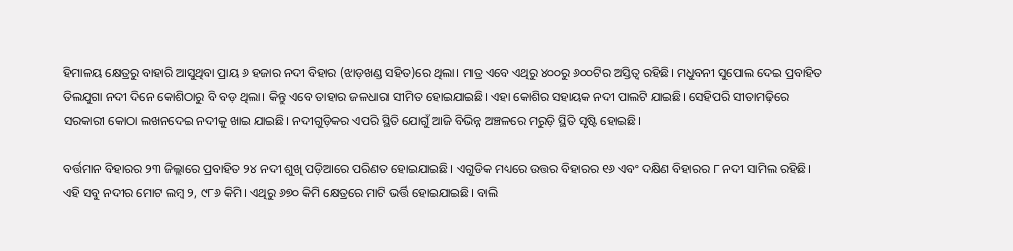ହିମାଳୟ କ୍ଷେତ୍ରରୁ ବାହାରି ଆସୁଥିବା ପ୍ରାୟ ୬ ହଜାର ନଦୀ ବିହାର (ଝାଡ଼ଖଣ୍ଡ ସହିତ)ରେ ଥିଲା। ମାତ୍ର ଏବେ ଏଥିରୁ ୪୦୦ରୁ ୬୦୦ଟିର ଅସ୍ତିତ୍ବ ରହିଛି। ମଧୁବନୀ ସୁପୋଲ ଦେଇ ପ୍ରବାହିତ ତିଲଯୁଗା ନଦୀ ଦିନେ କୋଶିଠାରୁ ବି ବଡ଼ ଥିଲା। କିନ୍ତୁ ଏବେ ତାହାର ଜଳଧାରା ସୀମିତ ହୋଇଯାଇଛି। ଏହା କୋଶିର ସହାୟକ ନଦୀ ପାଲଟି ଯାଇଛି। ସେହିପରି ସୀତାମଢ଼ିରେ ସରକାରୀ କୋଠା ଲଖନଦେଇ ନଦୀକୁ ଖାଇ ଯାଇଛି। ନଦୀଗୁଡ଼ିକର ଏପରି ସ୍ଥିତି ଯୋଗୁଁ ଆଜି ବିଭିନ୍ନ ଅଞ୍ଚଳରେ ମରୁଡ଼ି ସ୍ଥିତି ସୃଷ୍ଟି ହୋଇଛି।

ବର୍ତ୍ତମାନ ବିହାରର ୨୩ ଜିଲ୍ଲାରେ ପ୍ରବାହିତ ୨୪ ନଦୀ ଶୁଖି ପଡ଼ିଆରେ ପରିଣତ ହୋଇଯାଇଛି। ଏଗୁଡିକ ମଧ୍ୟରେ ଉତ୍ତର ବିହାରର ୧୬ ଏବଂ ଦକ୍ଷିଣ ବିହାରର ୮ ନଦୀ ସାମିଲ ରହିଛି। ଏହି ସବୁ ନଦୀର ମୋଟ ଲମ୍ବ ୨, ୯୮୬ କିମି। ଏଥିରୁ ୬୭୦ କିମି କ୍ଷେତ୍ରରେ ମାଟି ଭର୍ତ୍ତି ହୋଇଯାଇଛି। ବାଲି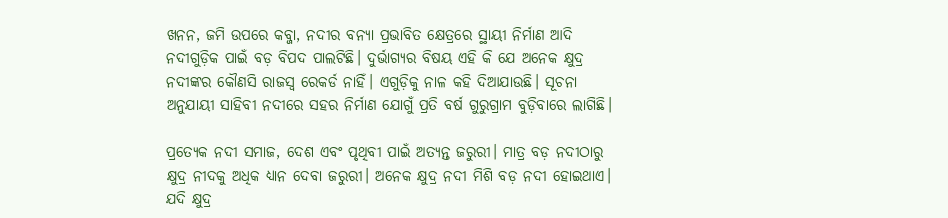ଖନନ, ଜମି ଉପରେ କବ୍ଜା, ନଦୀର ବନ୍ୟା ପ୍ରଭାବିତ କ୍ଷେତ୍ରରେ ସ୍ଥାୟୀ ନିର୍ମାଣ ଆଦି ନଦୀଗୁଡ଼ିକ ପାଇଁ ବଡ଼ ବିପଦ ପାଲଟିଛି। ଦୁର୍ଭାଗ୍ୟର ବିଷୟ ଏହି କି ଯେ ଅନେକ କ୍ଷୁଦ୍ର ନଦୀଙ୍କର କୌଣସି ରାଜସ୍ବ ରେକର୍ଡ ନାହିଁ। ଏଗୁଡ଼ିକୁ ନାଳ କହି ଦିଆଯାଉଛି। ସୂଚନା ଅନୁଯାୟୀ ସାହିବୀ ନଦୀରେ ସହର ନିର୍ମାଣ ଯୋଗୁଁ ପ୍ରତି ବର୍ଷ ଗୁରୁଗ୍ରାମ ବୁଡ଼ିବାରେ ଲାଗିଛି।

ପ୍ରତ୍ୟେକ ନଦୀ ସମାଜ, ଦେଶ ଏବଂ ପୃଥିବୀ ପାଇଁ ଅତ୍ୟନ୍ତ ଜରୁରୀ। ମାତ୍ର ବଡ଼ ନଦୀଠାରୁ କ୍ଷୁଦ୍ର ନୀଦକୁ ଅଧିକ ଧ୍ୟାନ ଦେବା ଜରୁରୀ। ଅନେକ କ୍ଷୁଦ୍ର ନଦୀ ମିଶି ବଡ଼ ନଦୀ ହୋଇଥାଏ। ଯଦି କ୍ଷୁଦ୍ର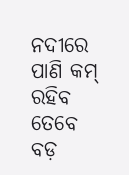ନଦୀରେ ପାଣି କମ୍‌ ରହିବ ତେବେ ବଡ଼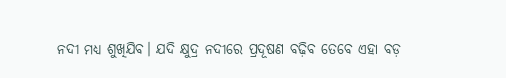ନଦୀ ମଧ୍ୟ ଶୁଖିଯିବ। ଯଦି କ୍ଷୁଦ୍ର ନଦୀରେ ପ୍ରଦୂଷଣ ବଢ଼ିବ ତେବେ ଏହା ବଡ଼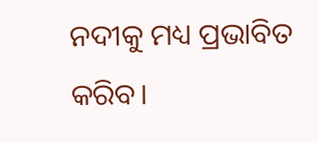ନଦୀକୁ ମଧ୍ୟ ପ୍ରଭାବିତ କରିବ।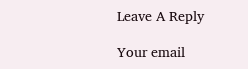Leave A Reply

Your email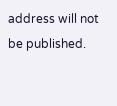address will not be published.